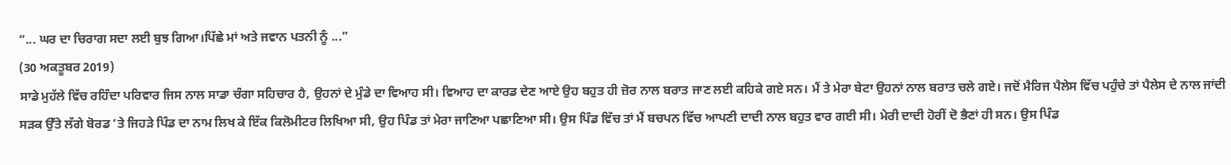“... ਘਰ ਦਾ ਚਿਰਾਗ ਸਦਾ ਲਈ ਬੁਝ ਗਿਆ।ਪਿੱਛੇ ਮਾਂ ਅਤੇ ਜਵਾਨ ਪਤਨੀ ਨੂੰ ...”
(30 ਅਕਤੂਬਰ 2019)
ਸਾਡੇ ਮੁਹੱਲੇ ਵਿੱਚ ਰਹਿੰਦਾ ਪਰਿਵਾਰ ਜਿਸ ਨਾਲ ਸਾਡਾ ਚੰਗਾ ਸਹਿਚਾਰ ਹੈ, ਉਹਨਾਂ ਦੇ ਮੁੰਡੇ ਦਾ ਵਿਆਹ ਸੀ। ਵਿਆਹ ਦਾ ਕਾਰਡ ਦੇਣ ਆਏ ਉਹ ਬਹੁਤ ਹੀ ਜ਼ੋਰ ਨਾਲ ਬਰਾਤ ਜਾਣ ਲਈ ਕਹਿਕੇ ਗਏ ਸਨ। ਮੈਂ ਤੇ ਮੇਰਾ ਬੇਟਾ ਉਹਨਾਂ ਨਾਲ ਬਰਾਤ ਚਲੇ ਗਏ। ਜਦੋਂ ਮੈਰਿਜ ਪੈਲੇਸ ਵਿੱਚ ਪਹੁੰਚੇ ਤਾਂ ਪੈਲੇਸ ਦੇ ਨਾਲ ਜਾਂਦੀ ਸੜਕ ਉੱਤੇ ਲੱਗੇ ਬੋਰਡ ’ਤੇ ਜਿਹੜੇ ਪਿੰਡ ਦਾ ਨਾਮ ਲਿਖ ਕੇ ਇੱਕ ਕਿਲੋਮੀਟਰ ਲਿਖਿਆ ਸੀ, ਉਹ ਪਿੰਡ ਤਾਂ ਮੇਰਾ ਜਾਣਿਆ ਪਛਾਣਿਆ ਸੀ। ਉਸ ਪਿੰਡ ਵਿੱਚ ਤਾਂ ਮੈਂ ਬਚਪਨ ਵਿੱਚ ਆਪਣੀ ਦਾਦੀ ਨਾਲ ਬਹੁਤ ਵਾਰ ਗਈ ਸੀ। ਮੇਰੀ ਦਾਦੀ ਹੋਰੀਂ ਦੋ ਭੈਣਾਂ ਹੀ ਸਨ। ਉਸ ਪਿੰਡ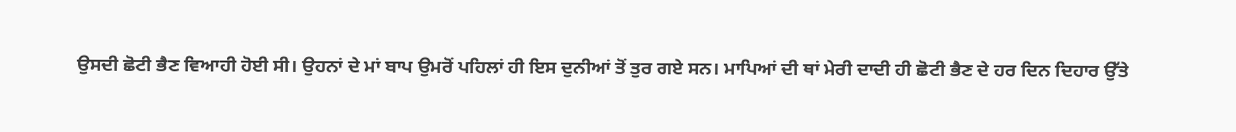ਉਸਦੀ ਛੋਟੀ ਭੈਣ ਵਿਆਹੀ ਹੋਈ ਸੀ। ਉਹਨਾਂ ਦੇ ਮਾਂ ਬਾਪ ਉਮਰੋਂ ਪਹਿਲਾਂ ਹੀ ਇਸ ਦੁਨੀਆਂ ਤੋਂ ਤੁਰ ਗਏ ਸਨ। ਮਾਪਿਆਂ ਦੀ ਥਾਂ ਮੇਰੀ ਦਾਦੀ ਹੀ ਛੋਟੀ ਭੈਣ ਦੇ ਹਰ ਦਿਨ ਦਿਹਾਰ ਉੱਤੇ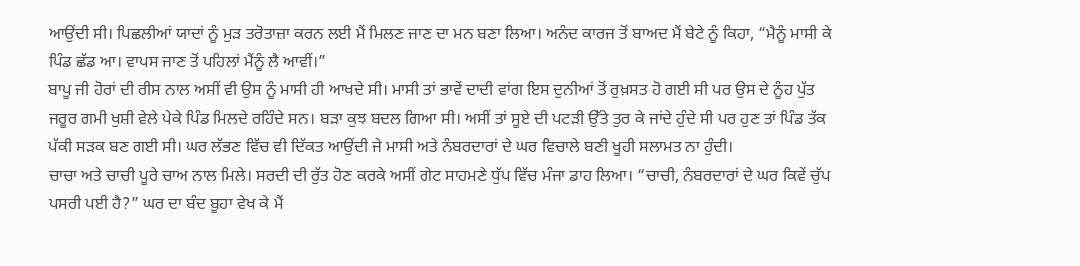ਆਉਂਦੀ ਸੀ। ਪਿਛਲੀਆਂ ਯਾਦਾਂ ਨੂੰ ਮੁੜ ਤਰੋਤਾਜ਼ਾ ਕਰਨ ਲਈ ਮੈਂ ਮਿਲਣ ਜਾਣ ਦਾ ਮਨ ਬਣਾ ਲਿਆ। ਅਨੰਦ ਕਾਰਜ ਤੋਂ ਬਾਅਦ ਮੈਂ ਬੇਟੇ ਨੂੰ ਕਿਹਾ, “ਮੈਨੂੰ ਮਾਸੀ ਕੇ ਪਿੰਡ ਛੱਡ ਆ। ਵਾਪਸ ਜਾਣ ਤੋਂ ਪਹਿਲਾਂ ਮੈਂਨੂੰ ਲੈ ਆਵੀਂ।”
ਬਾਪੂ ਜੀ ਹੋਰਾਂ ਦੀ ਰੀਸ ਨਾਲ ਅਸੀਂ ਵੀ ਉਸ ਨੂੰ ਮਾਸੀ ਹੀ ਆਖਦੇ ਸੀ। ਮਾਸੀ ਤਾਂ ਭਾਵੇਂ ਦਾਦੀ ਵਾਂਗ ਇਸ ਦੁਨੀਆਂ ਤੋਂ ਰੁਖ਼ਸਤ ਹੋ ਗਈ ਸੀ ਪਰ ਉਸ ਦੇ ਨੂੰਹ ਪੁੱਤ ਜਰੂਰ ਗਮੀ ਖੁਸ਼ੀ ਵੇਲੇ ਪੇਕੇ ਪਿੰਡ ਮਿਲਦੇ ਰਹਿੰਦੇ ਸਨ। ਬੜਾ ਕੁਝ ਬਦਲ ਗਿਆ ਸੀ। ਅਸੀਂ ਤਾਂ ਸੂਏ ਦੀ ਪਟੜੀ ਉੱਤੇ ਤੁਰ ਕੇ ਜਾਂਦੇ ਹੁੰਦੇ ਸੀ ਪਰ ਹੁਣ ਤਾਂ ਪਿੰਡ ਤੱਕ ਪੱਕੀ ਸੜਕ ਬਣ ਗਈ ਸੀ। ਘਰ ਲੱਭਣ ਵਿੱਚ ਵੀ ਦਿੱਕਤ ਆਉਂਦੀ ਜੇ ਮਾਸੀ ਅਤੇ ਨੰਬਰਦਾਰਾਂ ਦੇ ਘਰ ਵਿਚਾਲੇ ਬਣੀ ਖੂਹੀ ਸਲਾਮਤ ਨਾ ਹੁੰਦੀ।
ਚਾਚਾ ਅਤੇ ਚਾਚੀ ਪੂਰੇ ਚਾਅ ਨਾਲ ਮਿਲੇ। ਸਰਦੀ ਦੀ ਰੁੱਤ ਹੋਣ ਕਰਕੇ ਅਸੀਂ ਗੇਟ ਸਾਹਮਣੇ ਧੁੱਪ ਵਿੱਚ ਮੰਜਾ ਡਾਹ ਲਿਆ। “ਚਾਚੀ, ਨੰਬਰਦਾਰਾਂ ਦੇ ਘਰ ਕਿਵੇਂ ਚੁੱਪ ਪਸਰੀ ਪਈ ਹੈ?” ਘਰ ਦਾ ਬੰਦ ਬੂਹਾ ਵੇਖ ਕੇ ਮੈਂ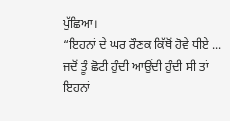ਪੁੱਛਿਆ।
“ਇਹਨਾਂ ਦੇ ਘਰ ਰੌਣਕ ਕਿੱਥੋਂ ਹੋਵੇ ਧੀਏ ... ਜਦੋਂ ਤੂੰ ਛੋਟੀ ਹੁੰਦੀ ਆਉਂਦੀ ਹੁੰਦੀ ਸੀ ਤਾਂ ਇਹਨਾਂ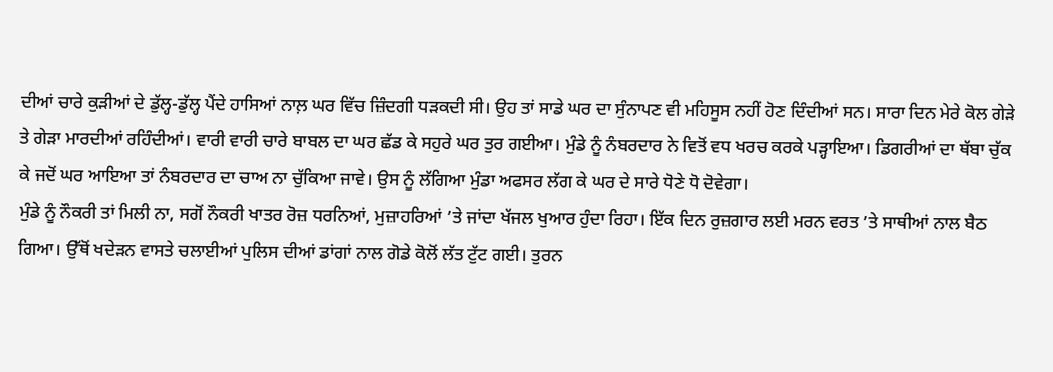ਦੀਆਂ ਚਾਰੇ ਕੁੜੀਆਂ ਦੇ ਡੁੱਲ੍ਹ-ਡੁੱਲ੍ਹ ਪੈਂਦੇ ਹਾਸਿਆਂ ਨਾਲ਼ ਘਰ ਵਿੱਚ ਜ਼ਿੰਦਗੀ ਧੜਕਦੀ ਸੀ। ਉਹ ਤਾਂ ਸਾਡੇ ਘਰ ਦਾ ਸੁੰਨਾਪਣ ਵੀ ਮਹਿਸੂਸ ਨਹੀਂ ਹੋਣ ਦਿੰਦੀਆਂ ਸਨ। ਸਾਰਾ ਦਿਨ ਮੇਰੇ ਕੋਲ ਗੇੜੇ ਤੇ ਗੇੜਾ ਮਾਰਦੀਆਂ ਰਹਿੰਦੀਆਂ। ਵਾਰੀ ਵਾਰੀ ਚਾਰੇ ਬਾਬਲ ਦਾ ਘਰ ਛੱਡ ਕੇ ਸਹੁਰੇ ਘਰ ਤੁਰ ਗਈਆ। ਮੁੰਡੇ ਨੂੰ ਨੰਬਰਦਾਰ ਨੇ ਵਿਤੋਂ ਵਧ ਖਰਚ ਕਰਕੇ ਪੜ੍ਹਾਇਆ। ਡਿਗਰੀਆਂ ਦਾ ਥੱਬਾ ਚੁੱਕ ਕੇ ਜਦੋਂ ਘਰ ਆਇਆ ਤਾਂ ਨੰਬਰਦਾਰ ਦਾ ਚਾਅ ਨਾ ਚੁੱਕਿਆ ਜਾਵੇ। ਉਸ ਨੂੰ ਲੱਗਿਆ ਮੁੰਡਾ ਅਫਸਰ ਲੱਗ ਕੇ ਘਰ ਦੇ ਸਾਰੇ ਧੋਣੇ ਧੋ ਦੋਵੇਗਾ।
ਮੁੰਡੇ ਨੂੰ ਨੌਕਰੀ ਤਾਂ ਮਿਲੀ ਨਾ, ਸਗੋਂ ਨੌਕਰੀ ਖਾਤਰ ਰੋਜ਼ ਧਰਨਿਆਂ, ਮੁਜ਼ਾਹਰਿਆਂ ’ਤੇ ਜਾਂਦਾ ਖੱਜਲ ਖੁਆਰ ਹੁੰਦਾ ਰਿਹਾ। ਇੱਕ ਦਿਨ ਰੁਜ਼ਗਾਰ ਲਈ ਮਰਨ ਵਰਤ ’ਤੇ ਸਾਥੀਆਂ ਨਾਲ ਬੈਠ ਗਿਆ। ਉੱਥੋਂ ਖਦੇੜਨ ਵਾਸਤੇ ਚਲਾਈਆਂ ਪੁਲਿਸ ਦੀਆਂ ਡਾਂਗਾਂ ਨਾਲ ਗੋਡੇ ਕੋਲੋਂ ਲੱਤ ਟੁੱਟ ਗਈ। ਤੁਰਨ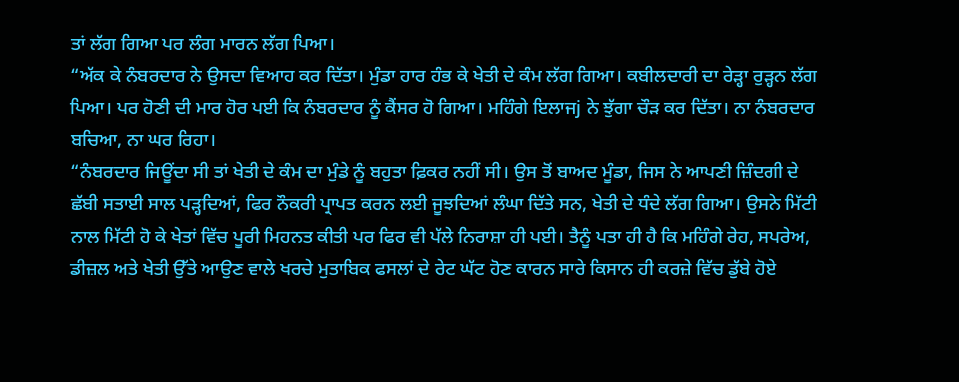ਤਾਂ ਲੱਗ ਗਿਆ ਪਰ ਲੰਗ ਮਾਰਨ ਲੱਗ ਪਿਆ।
“ਅੱਕ ਕੇ ਨੰਬਰਦਾਰ ਨੇ ਉਸਦਾ ਵਿਆਹ ਕਰ ਦਿੱਤਾ। ਮੁੰਡਾ ਹਾਰ ਹੰਭ ਕੇ ਖੇਤੀ ਦੇ ਕੰਮ ਲੱਗ ਗਿਆ। ਕਬੀਲਦਾਰੀ ਦਾ ਰੇੜ੍ਹਾ ਰੁੜ੍ਹਨ ਲੱਗ ਪਿਆ। ਪਰ ਹੋਣੀ ਦੀ ਮਾਰ ਹੋਰ ਪਈ ਕਿ ਨੰਬਰਦਾਰ ਨੂੰ ਕੈਂਸਰ ਹੋ ਗਿਆ। ਮਹਿੰਗੇ ਇਲਾਜj ਨੇ ਝੁੱਗਾ ਚੌੜ ਕਰ ਦਿੱਤਾ। ਨਾ ਨੰਬਰਦਾਰ ਬਚਿਆ, ਨਾ ਘਰ ਰਿਹਾ।
“ਨੰਬਰਦਾਰ ਜਿਊਂਦਾ ਸੀ ਤਾਂ ਖੇਤੀ ਦੇ ਕੰਮ ਦਾ ਮੁੰਡੇ ਨੂੰ ਬਹੁਤਾ ਫ਼ਿਕਰ ਨਹੀਂ ਸੀ। ਉਸ ਤੋਂ ਬਾਅਦ ਮੂੰਡਾ, ਜਿਸ ਨੇ ਆਪਣੀ ਜ਼ਿੰਦਗੀ ਦੇ ਛੱਬੀ ਸਤਾਈ ਸਾਲ ਪੜ੍ਹਦਿਆਂ, ਫਿਰ ਨੌਕਰੀ ਪ੍ਰਾਪਤ ਕਰਨ ਲਈ ਜੂਝਦਿਆਂ ਲੰਘਾ ਦਿੱਤੇ ਸਨ, ਖੇਤੀ ਦੇ ਧੰਦੇ ਲੱਗ ਗਿਆ। ਉਸਨੇ ਮਿੱਟੀ ਨਾਲ ਮਿੱਟੀ ਹੋ ਕੇ ਖੇਤਾਂ ਵਿੱਚ ਪੂਰੀ ਮਿਹਨਤ ਕੀਤੀ ਪਰ ਫਿਰ ਵੀ ਪੱਲੇ ਨਿਰਾਸ਼ਾ ਹੀ ਪਈ। ਤੈਨੂੰ ਪਤਾ ਹੀ ਹੈ ਕਿ ਮਹਿੰਗੇ ਰੇਹ, ਸਪਰੇਅ, ਡੀਜ਼ਲ ਅਤੇ ਖੇਤੀ ਉੱਤੇ ਆਉਣ ਵਾਲੇ ਖਰਚੇ ਮੁਤਾਬਿਕ ਫਸਲਾਂ ਦੇ ਰੇਟ ਘੱਟ ਹੋਣ ਕਾਰਨ ਸਾਰੇ ਕਿਸਾਨ ਹੀ ਕਰਜ਼ੇ ਵਿੱਚ ਡੁੱਬੇ ਹੋਏ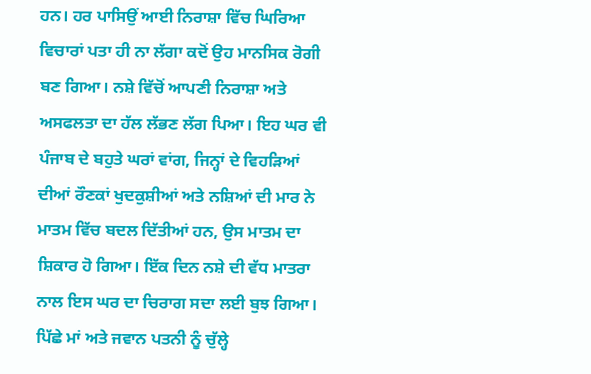ਹਨ। ਹਰ ਪਾਸਿਉਂ ਆਈ ਨਿਰਾਸ਼ਾ ਵਿੱਚ ਘਿਰਿਆ ਵਿਚਾਰਾਂ ਪਤਾ ਹੀ ਨਾ ਲੱਗਾ ਕਦੋਂ ਉਹ ਮਾਨਸਿਕ ਰੋਗੀ ਬਣ ਗਿਆ। ਨਸ਼ੇ ਵਿੱਚੋਂ ਆਪਣੀ ਨਿਰਾਸ਼ਾ ਅਤੇ ਅਸਫਲਤਾ ਦਾ ਹੱਲ ਲੱਭਣ ਲੱਗ ਪਿਆ। ਇਹ ਘਰ ਵੀ ਪੰਜਾਬ ਦੇ ਬਹੁਤੇ ਘਰਾਂ ਵਾਂਗ, ਜਿਨ੍ਹਾਂ ਦੇ ਵਿਹੜਿਆਂ ਦੀਆਂ ਰੌਣਕਾਂ ਖੁਦਕੁਸ਼ੀਆਂ ਅਤੇ ਨਸ਼ਿਆਂ ਦੀ ਮਾਰ ਨੇ ਮਾਤਮ ਵਿੱਚ ਬਦਲ ਦਿੱਤੀਆਂ ਹਨ, ਉਸ ਮਾਤਮ ਦਾ ਸ਼ਿਕਾਰ ਹੋ ਗਿਆ। ਇੱਕ ਦਿਨ ਨਸ਼ੇ ਦੀ ਵੱਧ ਮਾਤਰਾ ਨਾਲ ਇਸ ਘਰ ਦਾ ਚਿਰਾਗ ਸਦਾ ਲਈ ਬੁਝ ਗਿਆ। ਪਿੱਛੇ ਮਾਂ ਅਤੇ ਜਵਾਨ ਪਤਨੀ ਨੂੰ ਚੁੱਲ੍ਹੇ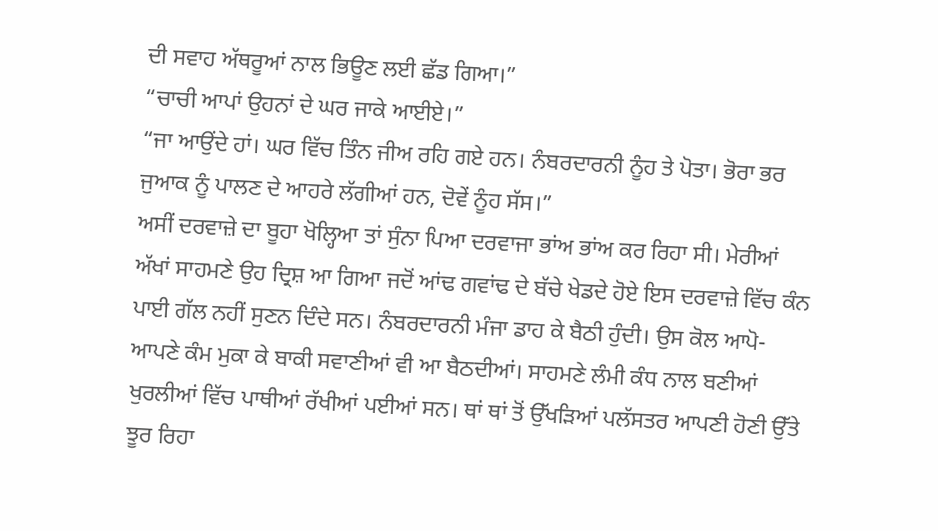ਦੀ ਸਵਾਹ ਅੱਥਰੂਆਂ ਨਾਲ ਭਿਊਣ ਲਈ ਛੱਡ ਗਿਆ।”
“ਚਾਚੀ ਆਪਾਂ ਉਹਨਾਂ ਦੇ ਘਰ ਜਾਕੇ ਆਈਏ।”
“ਜਾ ਆਉਂਦੇ ਹਾਂ। ਘਰ ਵਿੱਚ ਤਿੰਨ ਜੀਅ ਰਹਿ ਗਏ ਹਨ। ਨੰਬਰਦਾਰਨੀ ਨੂੰਹ ਤੇ ਪੋਤਾ। ਭੋਰਾ ਭਰ ਜੁਆਕ ਨੂੰ ਪਾਲਣ ਦੇ ਆਹਰੇ ਲੱਗੀਆਂ ਹਨ, ਦੋਵੇਂ ਨੂੰਹ ਸੱਸ।”
ਅਸੀਂ ਦਰਵਾਜ਼ੇ ਦਾ ਬੂਹਾ ਖੋਲ੍ਹਿਆ ਤਾਂ ਸੁੰਨਾ ਪਿਆ ਦਰਵਾਜਾ ਭਾਂਅ ਭਾਂਅ ਕਰ ਰਿਹਾ ਸੀ। ਮੇਰੀਆਂ ਅੱਖਾਂ ਸਾਹਮਣੇ ਉਹ ਦ੍ਰਿਸ਼ ਆ ਗਿਆ ਜਦੋਂ ਆਂਢ ਗਵਾਂਢ ਦੇ ਬੱਚੇ ਖੇਡਦੇ ਹੋਏ ਇਸ ਦਰਵਾਜ਼ੇ ਵਿੱਚ ਕੰਨ ਪਾਈ ਗੱਲ ਨਹੀਂ ਸੁਣਨ ਦਿੰਦੇ ਸਨ। ਨੰਬਰਦਾਰਨੀ ਮੰਜਾ ਡਾਹ ਕੇ ਬੈਠੀ ਹੁੰਦੀ। ਉਸ ਕੋਲ ਆਪੋ-ਆਪਣੇ ਕੰਮ ਮੁਕਾ ਕੇ ਬਾਕੀ ਸਵਾਣੀਆਂ ਵੀ ਆ ਬੈਠਦੀਆਂ। ਸਾਹਮਣੇ ਲੰਮੀ ਕੰਧ ਨਾਲ ਬਣੀਆਂ ਖੁਰਲੀਆਂ ਵਿੱਚ ਪਾਥੀਆਂ ਰੱਖੀਆਂ ਪਈਆਂ ਸਨ। ਥਾਂ ਥਾਂ ਤੋਂ ਉੱਖੜਿਆਂ ਪਲੱਸਤਰ ਆਪਣੀ ਹੋਣੀ ਉੱਤੇ ਝੂਰ ਰਿਹਾ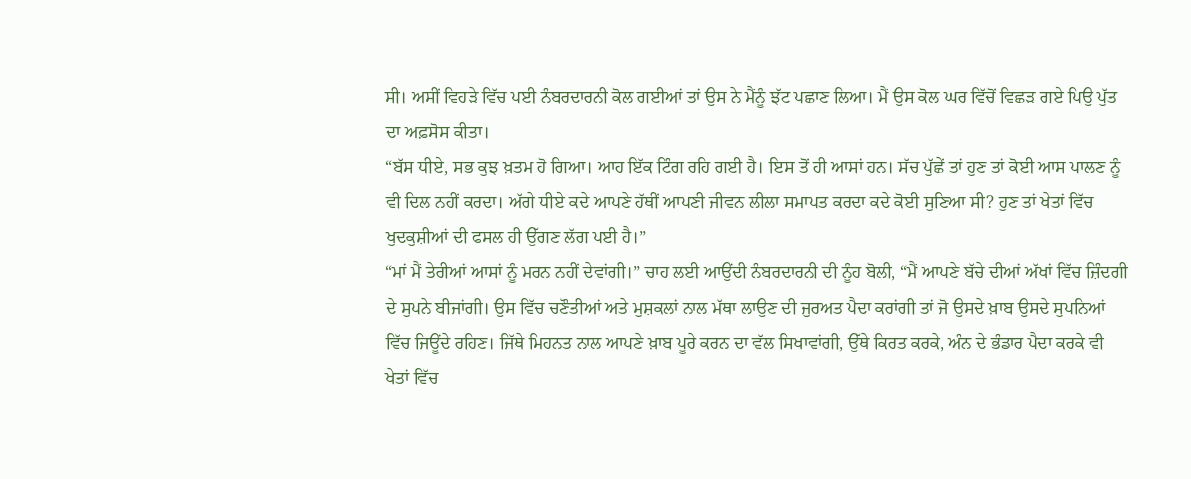ਸੀ। ਅਸੀਂ ਵਿਹੜੇ ਵਿੱਚ ਪਈ ਨੰਬਰਦਾਰਨੀ ਕੋਲ ਗਈਆਂ ਤਾਂ ਉਸ ਨੇ ਮੈਂਨੂੰ ਝੱਟ ਪਛਾਣ ਲਿਆ। ਮੈਂ ਉਸ ਕੋਲ ਘਰ ਵਿੱਚੋਂ ਵਿਛੜ ਗਏ ਪਿਉ ਪੁੱਤ ਦਾ ਅਫ਼ਸੋਸ ਕੀਤਾ।
“ਬੱਸ ਧੀਏ, ਸਭ ਕੁਝ ਖ਼ਤਮ ਹੋ ਗਿਆ। ਆਹ ਇੱਕ ਟਿੰਗ ਰਹਿ ਗਈ ਹੈ। ਇਸ ਤੋਂ ਹੀ ਆਸਾਂ ਹਨ। ਸੱਚ ਪੁੱਛੇਂ ਤਾਂ ਹੁਣ ਤਾਂ ਕੋਈ ਆਸ ਪਾਲਣ ਨੂੰ ਵੀ ਦਿਲ ਨਹੀਂ ਕਰਦਾ। ਅੱਗੇ ਧੀਏ ਕਦੇ ਆਪਣੇ ਹੱਥੀਂ ਆਪਣੀ ਜੀਵਨ ਲੀਲਾ ਸਮਾਪਤ ਕਰਦਾ ਕਦੇ ਕੋਈ ਸੁਣਿਆ ਸੀ? ਹੁਣ ਤਾਂ ਖੇਤਾਂ ਵਿੱਚ ਖੁਦਕੁਸ਼ੀਆਂ ਦੀ ਫਸਲ ਹੀ ਉੱਗਣ ਲੱਗ ਪਈ ਹੈ।”
“ਮਾਂ ਮੈਂ ਤੇਰੀਆਂ ਆਸਾਂ ਨੂੰ ਮਰਨ ਨਹੀਂ ਦੇਵਾਂਗੀ।” ਚਾਹ ਲਈ ਆਉਂਦੀ ਨੰਬਰਦਾਰਨੀ ਦੀ ਨੂੰਹ ਬੋਲੀ, “ਮੈਂ ਆਪਣੇ ਬੱਚੇ ਦੀਆਂ ਅੱਖਾਂ ਵਿੱਚ ਜ਼ਿੰਦਗੀ ਦੇ ਸੁਪਨੇ ਬੀਜਾਂਗੀ। ਉਸ ਵਿੱਚ ਚਣੌਤੀਆਂ ਅਤੇ ਮੁਸ਼ਕਲਾਂ ਨਾਲ ਮੱਥਾ ਲਾਉਣ ਦੀ ਜੁਰਅਤ ਪੈਦਾ ਕਰਾਂਗੀ ਤਾਂ ਜੋ ਉਸਦੇ ਖ਼ਾਬ ਉਸਦੇ ਸੁਪਨਿਆਂ ਵਿੱਚ ਜਿਊਂਦੇ ਰਹਿਣ। ਜਿੱਥੇ ਮਿਹਨਤ ਨਾਲ ਆਪਣੇ ਖ਼ਾਬ ਪੂਰੇ ਕਰਨ ਦਾ ਵੱਲ ਸਿਖਾਵਾਂਗੀ, ਉੱਥੇ ਕਿਰਤ ਕਰਕੇ, ਅੰਨ ਦੇ ਭੰਡਾਰ ਪੈਦਾ ਕਰਕੇ ਵੀ ਖੇਤਾਂ ਵਿੱਚ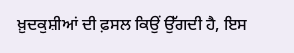ਖ਼ੁਦਕੁਸ਼ੀਆਂ ਦੀ ਫ਼ਸਲ ਕਿਉਂ ਉੱਗਦੀ ਹੈ, ਇਸ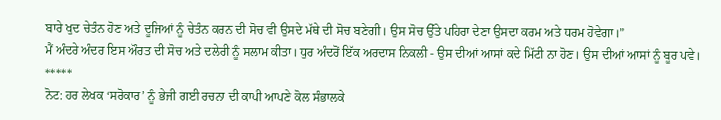ਬਾਰੇ ਖੁਦ ਚੇਤੰਨ ਹੋਣ ਅਤੇ ਦੂਜਿਆਂ ਨੂੰ ਚੇਤੰਨ ਕਰਨ ਦੀ ਸੋਚ ਵੀ ਉਸਦੇ ਮੱਥੇ ਦੀ ਸੋਚ ਬਣੇਗੀ। ਉਸ ਸੋਚ ਉੱਤੇ ਪਹਿਰਾ ਦੇਣਾ ਉਸਦਾ ਕਰਮ ਅਤੇ ਧਰਮ ਹੋਵੇਗਾ।”
ਮੈਂ ਅੰਦਰੇ ਅੰਦਰ ਇਸ ਔਰਤ ਦੀ ਸੋਚ ਅਤੇ ਦਲੇਰੀ ਨੂੰ ਸਲਾਮ ਕੀਤਾ। ਧੁਰ ਅੰਦਰੋਂ ਇੱਕ ਅਰਦਾਸ ਨਿਕਲੀ - ਉਸ ਦੀਆਂ ਆਸਾਂ ਕਦੇ ਮਿੱਟੀ ਨਾ ਹੋਣ। ਉਸ ਦੀਆਂ ਆਸਾਂ ਨੂੰ ਬੂਰ ਪਵੇ।
*****
ਨੋਟ: ਹਰ ਲੇਖਕ ‘ਸਰੋਕਾਰ’ ਨੂੰ ਭੇਜੀ ਗਈ ਰਚਨਾ ਦੀ ਕਾਪੀ ਆਪਣੇ ਕੋਲ ਸੰਭਾਲਕੇ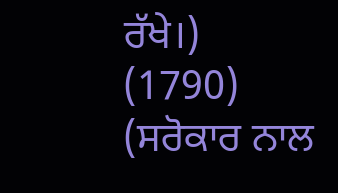ਰੱਖੇ।)
(1790)
(ਸਰੋਕਾਰ ਨਾਲ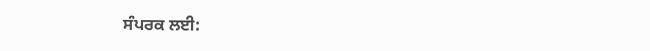ਸੰਪਰਕ ਲਈ: